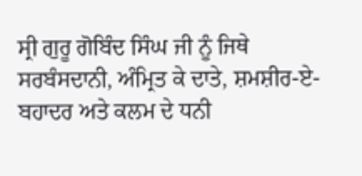ਸ੍ਰੀ ਗੁਰੂ ਗੋਬਿੰਦ ਸਿੰਘ ਜੀ ਨੂੰ ਜਿਥੇ ਸਰਬੰਸਦਾਨੀ, ਅੰਮ੍ਰਿਤ ਕੇ ਦਾਤੇ, ਸ਼ਮਸ਼ੀਰ-ਏ-ਬਹਾਦਰ ਅਤੇ ਕਲਮ ਦੇ ਧਨੀ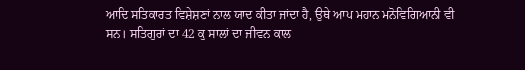ਆਦਿ ਸਤਿਕਾਰਤ ਵਿਸ਼ੇਸ਼ਣਾਂ ਨਾਲ ਯਾਦ ਕੀਤਾ ਜਾਂਦਾ ਹੈ, ਉਥੇ ਆਪ ਮਹਾਨ ਮਨੋਵਿਗਿਆਨੀ ਵੀ ਸਨ। ਸਤਿਗੁਰਾਂ ਦਾ 42 ਕੁ ਸਾਲਾਂ ਦਾ ਜੀਵਨ ਕਾਲ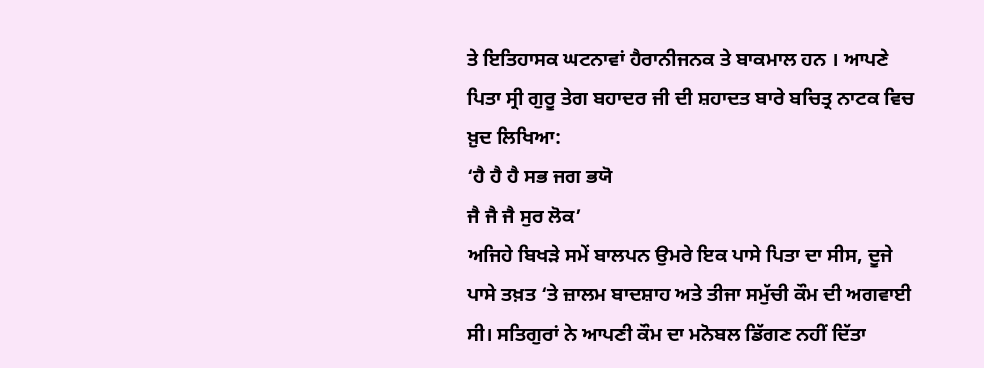ਤੇ ਇਤਿਹਾਸਕ ਘਟਨਾਵਾਂ ਹੈਰਾਨੀਜਨਕ ਤੇ ਬਾਕਮਾਲ ਹਨ । ਆਪਣੇ ਪਿਤਾ ਸ੍ਰੀ ਗੁਰੂ ਤੇਗ ਬਹਾਦਰ ਜੀ ਦੀ ਸ਼ਹਾਦਤ ਬਾਰੇ ਬਚਿਤ੍ਰ ਨਾਟਕ ਵਿਚ ਖ਼ੁਦ ਲਿਖਿਆ:
‘ਹੈ ਹੈ ਹੈ ਸਭ ਜਗ ਭਯੋ
ਜੈ ਜੈ ਜੈ ਸੁਰ ਲੋਕ’
ਅਜਿਹੇ ਬਿਖੜੇ ਸਮੇਂ ਬਾਲਪਨ ਉਮਰੇ ਇਕ ਪਾਸੇ ਪਿਤਾ ਦਾ ਸੀਸ, ਦੂਜੇ ਪਾਸੇ ਤਖ਼ਤ ‘ਤੇ ਜ਼ਾਲਮ ਬਾਦਸ਼ਾਹ ਅਤੇ ਤੀਜਾ ਸਮੁੱਚੀ ਕੌਮ ਦੀ ਅਗਵਾਈ ਸੀ। ਸਤਿਗੁਰਾਂ ਨੇ ਆਪਣੀ ਕੌਮ ਦਾ ਮਨੋਬਲ ਡਿੱਗਣ ਨਹੀਂ ਦਿੱਤਾ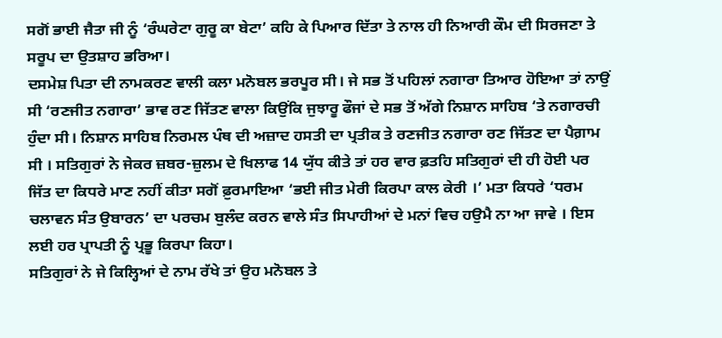ਸਗੋਂ ਭਾਈ ਜੈਤਾ ਜੀ ਨੂੰ ‘ਰੰਘਰੇਟਾ ਗੁਰੂ ਕਾ ਬੇਟਾ’ ਕਹਿ ਕੇ ਪਿਆਰ ਦਿੱਤਾ ਤੇ ਨਾਲ ਹੀ ਨਿਆਰੀ ਕੌਮ ਦੀ ਸਿਰਜਣਾ ਤੇ ਸਰੂਪ ਦਾ ਉਤਸ਼ਾਹ ਭਰਿਆ।
ਦਸਮੇਸ਼ ਪਿਤਾ ਦੀ ਨਾਮਕਰਣ ਵਾਲੀ ਕਲਾ ਮਨੋਬਲ ਭਰਪੂਰ ਸੀ। ਜੇ ਸਭ ਤੋਂ ਪਹਿਲਾਂ ਨਗਾਰਾ ਤਿਆਰ ਹੋਇਆ ਤਾਂ ਨਾਉਂ ਸੀ ‘ਰਣਜੀਤ ਨਗਾਰਾ’ ਭਾਵ ਰਣ ਜਿੱਤਣ ਵਾਲਾ ਕਿਉਂਕਿ ਜੁਝਾਰੂ ਫੌਜਾਂ ਦੇ ਸਭ ਤੋਂ ਅੱਗੇ ਨਿਸ਼ਾਨ ਸਾਹਿਬ ‘ਤੇ ਨਗਾਰਚੀ ਹੁੰਦਾ ਸੀ। ਨਿਸ਼ਾਨ ਸਾਹਿਬ ਨਿਰਮਲ ਪੰਥ ਦੀ ਅਜ਼ਾਦ ਹਸਤੀ ਦਾ ਪ੍ਰਤੀਕ ਤੇ ਰਣਜੀਤ ਨਗਾਰਾ ਰਣ ਜਿੱਤਣ ਦਾ ਪੈਗ਼ਾਮ ਸੀ । ਸਤਿਗੁਰਾਂ ਨੇ ਜੇਕਰ ਜ਼ਬਰ-ਜ਼ੁਲਮ ਦੇ ਖਿਲਾਫ 14 ਯੁੱਧ ਕੀਤੇ ਤਾਂ ਹਰ ਵਾਰ ਫ਼ਤਹਿ ਸਤਿਗੁਰਾਂ ਦੀ ਹੀ ਹੋਈ ਪਰ ਜਿੱਤ ਦਾ ਕਿਧਰੇ ਮਾਣ ਨਹੀਂ ਕੀਤਾ ਸਗੋਂ ਫ਼ੁਰਮਾਇਆ ‘ਭਈ ਜੀਤ ਮੇਰੀ ਕਿਰਪਾ ਕਾਲ ਕੇਰੀ ।’ ਮਤਾ ਕਿਧਰੇ ‘ਧਰਮ ਚਲਾਵਨ ਸੰਤ ਉਬਾਰਨ’ ਦਾ ਪਰਚਮ ਬੁਲੰਦ ਕਰਨ ਵਾਲੇ ਸੰਤ ਸਿਪਾਹੀਆਂ ਦੇ ਮਨਾਂ ਵਿਚ ਹਉਮੈ ਨਾ ਆ ਜਾਵੇ । ਇਸ ਲਈ ਹਰ ਪ੍ਰਾਪਤੀ ਨੂੰ ਪ੍ਰਭੂ ਕਿਰਪਾ ਕਿਹਾ।
ਸਤਿਗੁਰਾਂ ਨੇ ਜੇ ਕਿਲ੍ਹਿਆਂ ਦੇ ਨਾਮ ਰੱਖੇ ਤਾਂ ਉਹ ਮਨੋਬਲ ਤੇ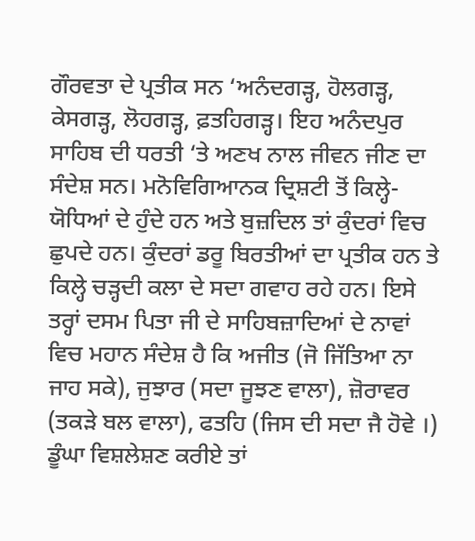ਗੌਰਵਤਾ ਦੇ ਪ੍ਰਤੀਕ ਸਨ ‘ਅਨੰਦਗੜ੍ਹ, ਹੋਲਗੜ੍ਹ, ਕੇਸਗੜ੍ਹ, ਲੋਹਗੜ੍ਹ, ਫ਼ਤਹਿਗੜ੍ਹ। ਇਹ ਅਨੰਦਪੁਰ ਸਾਹਿਬ ਦੀ ਧਰਤੀ ‘ਤੇ ਅਣਖ ਨਾਲ ਜੀਵਨ ਜੀਣ ਦਾ ਸੰਦੇਸ਼ ਸਨ। ਮਨੋਵਿਗਿਆਨਕ ਦ੍ਰਿਸ਼ਟੀ ਤੋਂ ਕਿਲ੍ਹੇ-ਯੋਧਿਆਂ ਦੇ ਹੁੰਦੇ ਹਨ ਅਤੇ ਬੁਜ਼ਦਿਲ ਤਾਂ ਕੁੰਦਰਾਂ ਵਿਚ ਛੁਪਦੇ ਹਨ। ਕੁੰਦਰਾਂ ਡਰੂ ਬਿਰਤੀਆਂ ਦਾ ਪ੍ਰਤੀਕ ਹਨ ਤੇ ਕਿਲ੍ਹੇ ਚੜ੍ਹਦੀ ਕਲਾ ਦੇ ਸਦਾ ਗਵਾਹ ਰਹੇ ਹਨ। ਇਸੇ ਤਰ੍ਹਾਂ ਦਸਮ ਪਿਤਾ ਜੀ ਦੇ ਸਾਹਿਬਜ਼ਾਦਿਆਂ ਦੇ ਨਾਵਾਂ ਵਿਚ ਮਹਾਨ ਸੰਦੇਸ਼ ਹੈ ਕਿ ਅਜੀਤ (ਜੋ ਜਿੱਤਿਆ ਨਾ ਜਾਹ ਸਕੇ), ਜੁਝਾਰ (ਸਦਾ ਜੂਝਣ ਵਾਲਾ), ਜ਼ੋਰਾਵਰ (ਤਕੜੇ ਬਲ ਵਾਲਾ), ਫਤਹਿ (ਜਿਸ ਦੀ ਸਦਾ ਜੈ ਹੋਵੇ ।) ਡੂੰਘਾ ਵਿਸ਼ਲੇਸ਼ਣ ਕਰੀਏ ਤਾਂ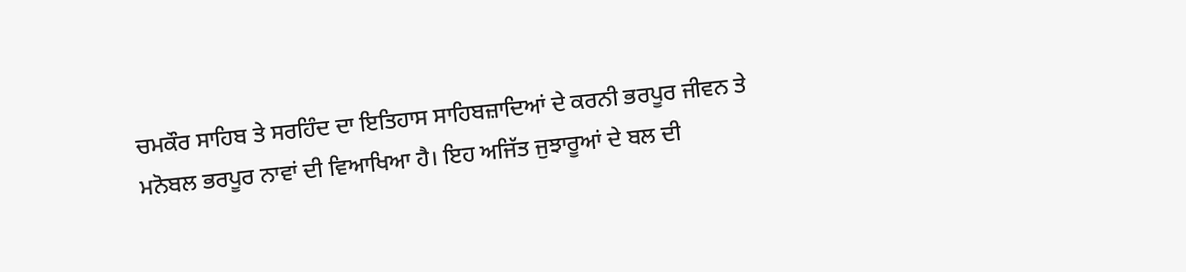ਚਮਕੌਰ ਸਾਹਿਬ ਤੇ ਸਰਹਿੰਦ ਦਾ ਇਤਿਹਾਸ ਸਾਹਿਬਜ਼ਾਦਿਆਂ ਦੇ ਕਰਨੀ ਭਰਪੂਰ ਜੀਵਨ ਤੇ ਮਨੋਬਲ ਭਰਪੂਰ ਨਾਵਾਂ ਦੀ ਵਿਆਖਿਆ ਹੈ। ਇਹ ਅਜਿੱਤ ਜੁਝਾਰੂਆਂ ਦੇ ਬਲ ਦੀ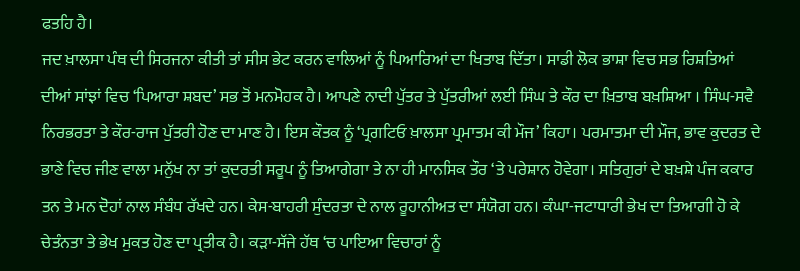ਫਤਹਿ ਹੈ।
ਜਦ ਖ਼ਾਲਸਾ ਪੰਥ ਦੀ ਸਿਰਜਨਾ ਕੀਤੀ ਤਾਂ ਸੀਸ ਭੇਟ ਕਰਨ ਵਾਲਿਆਂ ਨੂੰ ਪਿਆਰਿਆਂ ਦਾ ਖਿਤਾਬ ਦਿੱਤਾ। ਸਾਡੀ ਲੋਕ ਭਾਸ਼ਾ ਵਿਚ ਸਭ ਰਿਸ਼ਤਿਆਂ ਦੀਆਂ ਸਾਂਝਾਂ ਵਿਚ ‘ਪਿਆਰਾ ਸ਼ਬਦ’ ਸਭ ਤੋਂ ਮਨਮੋਹਕ ਹੈ। ਆਪਣੇ ਨਾਦੀ ਪੁੱਤਰ ਤੇ ਪੁੱਤਰੀਆਂ ਲਈ ਸਿੰਘ ਤੇ ਕੌਰ ਦਾ ਖ਼ਿਤਾਬ ਬਖ਼ਸ਼ਿਆ । ਸਿੰਘ-ਸਵੈ ਨਿਰਭਰਤਾ ਤੇ ਕੌਰ-ਰਾਜ ਪੁੱਤਰੀ ਹੋਣ ਦਾ ਮਾਣ ਹੈ। ਇਸ ਕੌਤਕ ਨੂੰ ‘ਪ੍ਰਗਟਿਓ ਖ਼ਾਲਸਾ ਪ੍ਰਮਾਤਮ ਕੀ ਮੌਜ’ ਕਿਹਾ। ਪਰਮਾਤਮਾ ਦੀ ਮੌਜ, ਭਾਵ ਕੁਦਰਤ ਦੇ ਭਾਣੇ ਵਿਚ ਜੀਣ ਵਾਲਾ ਮਨੁੱਖ ਨਾ ਤਾਂ ਕੁਦਰਤੀ ਸਰੂਪ ਨੂੰ ਤਿਆਗੇਗਾ ਤੇ ਨਾ ਹੀ ਮਾਨਸਿਕ ਤੌਰ ‘ਤੇ ਪਰੇਸ਼ਾਨ ਹੋਵੇਗਾ। ਸਤਿਗੁਰਾਂ ਦੇ ਬਖ਼ਸ਼ੇ ਪੰਜ ਕਕਾਰ ਤਨ ਤੇ ਮਨ ਦੋਹਾਂ ਨਾਲ ਸੰਬੰਧ ਰੱਖਦੇ ਹਨ। ਕੇਸ-ਬਾਹਰੀ ਸੁੰਦਰਤਾ ਦੇ ਨਾਲ ਰੂਹਾਨੀਅਤ ਦਾ ਸੰਯੋਗ ਹਨ। ਕੰਘਾ-ਜਟਾਧਾਰੀ ਭੇਖ ਦਾ ਤਿਆਗੀ ਹੋ ਕੇ ਚੇਤੰਨਤਾ ਤੇ ਭੇਖ ਮੁਕਤ ਹੋਣ ਦਾ ਪ੍ਰਤੀਕ ਹੈ। ਕੜਾ-ਸੱਜੇ ਹੱਥ ‘ਚ ਪਾਇਆ ਵਿਚਾਰਾਂ ਨੂੰ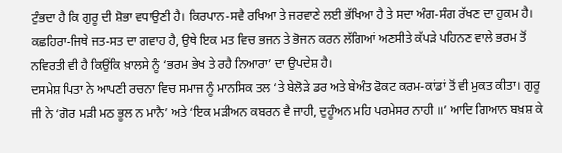ਟੁੰਭਦਾ ਹੈ ਕਿ ਗੁਰੂ ਦੀ ਸ਼ੋਭਾ ਵਧਾਉਣੀ ਹੈ। ਕਿਰਪਾਨ-ਸਵੈ ਰਖਿਆ ਤੇ ਜਰਵਾਣੇ ਲਈ ਭੱਖਿਆ ਹੈ ਤੇ ਸਦਾ ਅੰਗ-ਸੰਗ ਰੱਖਣ ਦਾ ਹੁਕਮ ਹੈ। ਕਛਹਿਰਾ-ਜਿਥੇ ਜਤ-ਸਤ ਦਾ ਗਵਾਹ ਹੈ, ਉਥੇ ਇਕ ਮਤ ਵਿਚ ਭਜਨ ਤੇ ਭੋਜਨ ਕਰਨ ਲੱਗਿਆਂ ਅਣਸੀਤੇ ਕੱਪੜੇ ਪਹਿਨਣ ਵਾਲੇ ਭਰਮ ਤੋਂ ਨਵਿਰਤੀ ਵੀ ਹੈ ਕਿਉਂਕਿ ਖ਼ਾਲਸੇ ਨੂੰ ‘ਭਰਮ ਭੇਖ ਤੇ ਰਹੈ ਨਿਆਰਾ’ ਦਾ ਉਪਦੇਸ਼ ਹੈ।
ਦਸਮੇਸ਼ ਪਿਤਾ ਨੇ ਆਪਣੀ ਰਚਨਾ ਵਿਚ ਸਮਾਜ ਨੂੰ ਮਾਨਸਿਕ ਤਲ ‘ਤੇ ਬੇਲੋੜੇ ਡਰ ਅਤੇ ਬੇਅੰਤ ਫੋਕਟ ਕਰਮ-ਕਾਂਡਾਂ ਤੋਂ ਵੀ ਮੁਕਤ ਕੀਤਾ। ਗੁਰੂ ਜੀ ਨੇ ‘ਗੋਰ ਮੜੀ ਮਠ ਭੂਲ ਨ ਮਾਨੈ’ ਅਤੇ ‘ਇਕ ਮੜੀਅਨ ਕਬਰਨ ਵੈ ਜਾਹੀ, ਦੁਹੂੰਅਨ ਮਹਿ ਪਰਮੇਸਰ ਨਾਹੀ ॥’ ਆਦਿ ਗਿਆਨ ਬਖ਼ਸ਼ ਕੇ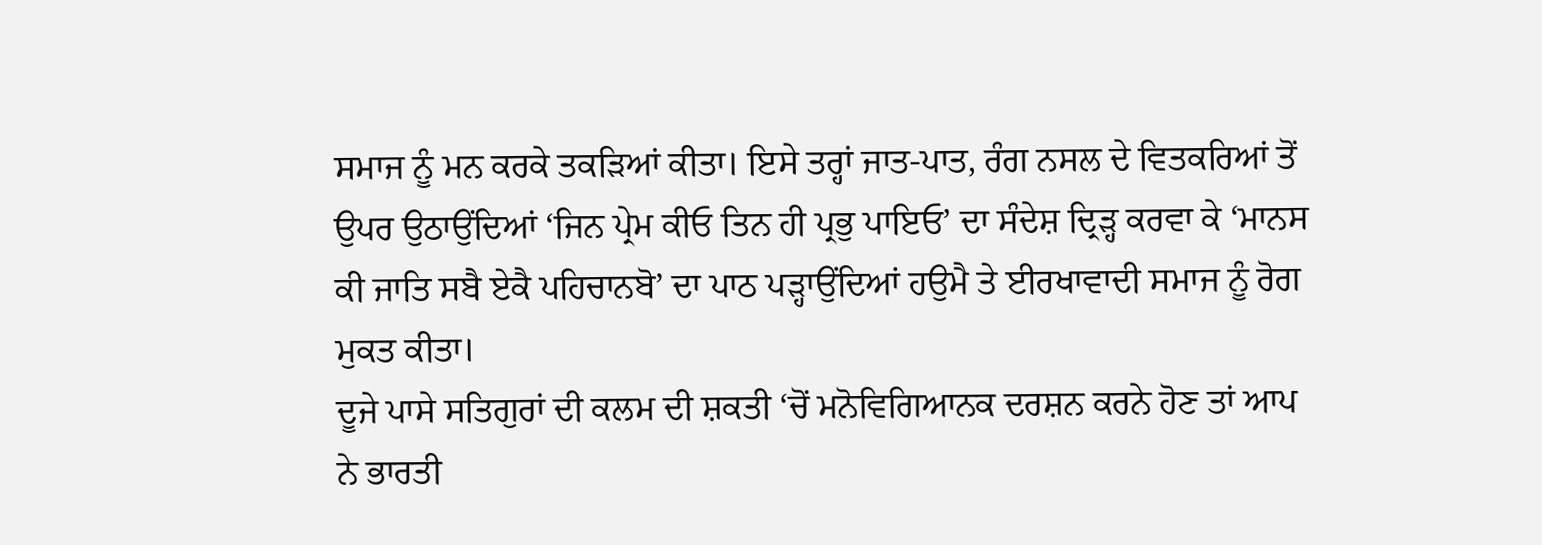ਸਮਾਜ ਨੂੰ ਮਨ ਕਰਕੇ ਤਕੜਿਆਂ ਕੀਤਾ। ਇਸੇ ਤਰ੍ਹਾਂ ਜਾਤ-ਪਾਤ, ਰੰਗ ਨਸਲ ਦੇ ਵਿਤਕਰਿਆਂ ਤੋਂ ਉਪਰ ਉਠਾਉਂਦਿਆਂ ‘ਜਿਨ ਪ੍ਰੇਮ ਕੀਓ ਤਿਨ ਹੀ ਪ੍ਰਭੁ ਪਾਇਓ’ ਦਾ ਸੰਦੇਸ਼ ਦ੍ਰਿੜ੍ਹ ਕਰਵਾ ਕੇ ‘ਮਾਨਸ ਕੀ ਜਾਤਿ ਸਬੈ ਏਕੈ ਪਹਿਚਾਨਬੋ’ ਦਾ ਪਾਠ ਪੜ੍ਹਾਉਂਦਿਆਂ ਹਉਮੈ ਤੇ ਈਰਖਾਵਾਦੀ ਸਮਾਜ ਨੂੰ ਰੋਗ ਮੁਕਤ ਕੀਤਾ।
ਦੂਜੇ ਪਾਸੇ ਸਤਿਗੁਰਾਂ ਦੀ ਕਲਮ ਦੀ ਸ਼ਕਤੀ ‘ਚੋਂ ਮਨੋਵਿਗਿਆਨਕ ਦਰਸ਼ਨ ਕਰਨੇ ਹੋਣ ਤਾਂ ਆਪ ਨੇ ਭਾਰਤੀ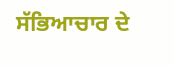ਸੱਭਿਆਚਾਰ ਦੇ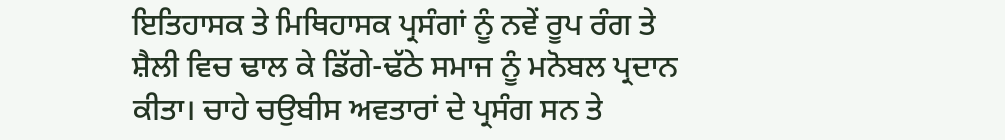ਇਤਿਹਾਸਕ ਤੇ ਮਿਥਿਹਾਸਕ ਪ੍ਰਸੰਗਾਂ ਨੂੰ ਨਵੇਂ ਰੂਪ ਰੰਗ ਤੇ ਸ਼ੈਲੀ ਵਿਚ ਢਾਲ ਕੇ ਡਿੱਗੇ-ਢੱਠੇ ਸਮਾਜ ਨੂੰ ਮਨੋਬਲ ਪ੍ਰਦਾਨ ਕੀਤਾ। ਚਾਹੇ ਚਉਬੀਸ ਅਵਤਾਰਾਂ ਦੇ ਪ੍ਰਸੰਗ ਸਨ ਤੇ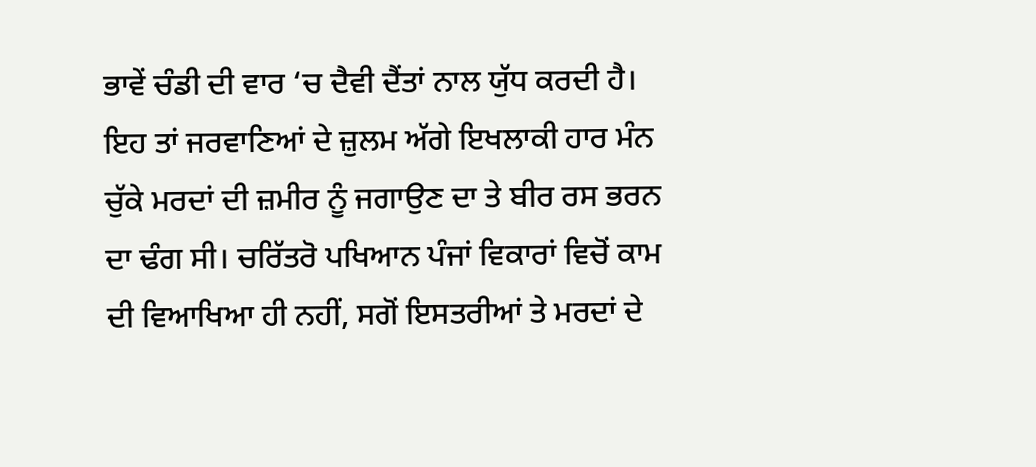ਭਾਵੇਂ ਚੰਡੀ ਦੀ ਵਾਰ ‘ਚ ਦੈਵੀ ਦੈਂਤਾਂ ਨਾਲ ਯੁੱਧ ਕਰਦੀ ਹੈ। ਇਹ ਤਾਂ ਜਰਵਾਣਿਆਂ ਦੇ ਜ਼ੁਲਮ ਅੱਗੇ ਇਖਲਾਕੀ ਹਾਰ ਮੰਨ ਚੁੱਕੇ ਮਰਦਾਂ ਦੀ ਜ਼ਮੀਰ ਨੂੰ ਜਗਾਉਣ ਦਾ ਤੇ ਬੀਰ ਰਸ ਭਰਨ ਦਾ ਢੰਗ ਸੀ। ਚਰਿੱਤਰੋ ਪਖਿਆਨ ਪੰਜਾਂ ਵਿਕਾਰਾਂ ਵਿਚੋਂ ਕਾਮ ਦੀ ਵਿਆਖਿਆ ਹੀ ਨਹੀਂ, ਸਗੋਂ ਇਸਤਰੀਆਂ ਤੇ ਮਰਦਾਂ ਦੇ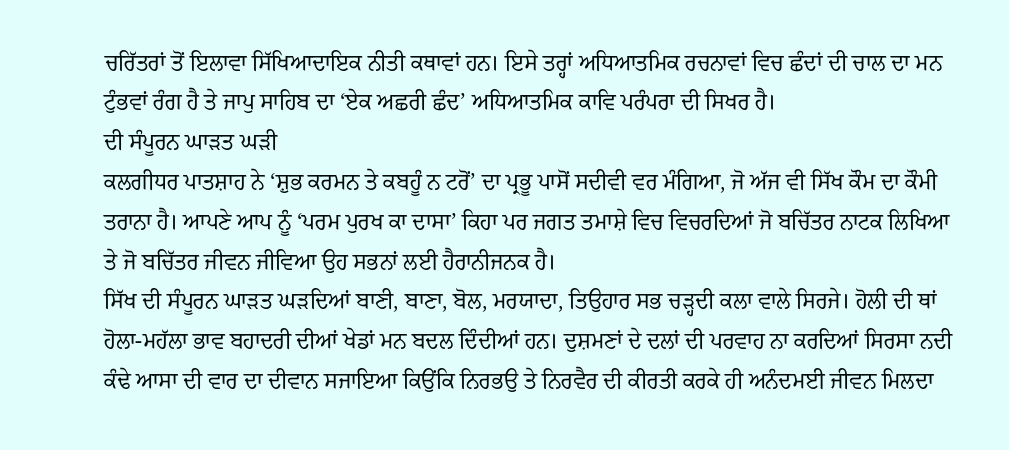ਚਰਿੱਤਰਾਂ ਤੋਂ ਇਲਾਵਾ ਸਿੱਖਿਆਦਾਇਕ ਨੀਤੀ ਕਥਾਵਾਂ ਹਨ। ਇਸੇ ਤਰ੍ਹਾਂ ਅਧਿਆਤਮਿਕ ਰਚਨਾਵਾਂ ਵਿਚ ਛੰਦਾਂ ਦੀ ਚਾਲ ਦਾ ਮਨ ਟੁੰਭਵਾਂ ਰੰਗ ਹੈ ਤੇ ਜਾਪੁ ਸਾਹਿਬ ਦਾ ‘ਏਕ ਅਛਰੀ ਛੰਦ’ ਅਧਿਆਤਮਿਕ ਕਾਵਿ ਪਰੰਪਰਾ ਦੀ ਸਿਖਰ ਹੈ।
ਦੀ ਸੰਪੂਰਨ ਘਾੜਤ ਘੜੀ
ਕਲਗੀਧਰ ਪਾਤਸ਼ਾਹ ਨੇ ‘ਸ਼ੁਭ ਕਰਮਨ ਤੇ ਕਬਹੂੰ ਨ ਟਰੋਂ’ ਦਾ ਪ੍ਰਭੂ ਪਾਸੋਂ ਸਦੀਵੀ ਵਰ ਮੰਗਿਆ, ਜੋ ਅੱਜ ਵੀ ਸਿੱਖ ਕੌਮ ਦਾ ਕੌਮੀ ਤਰਾਨਾ ਹੈ। ਆਪਣੇ ਆਪ ਨੂੰ ‘ਪਰਮ ਪੁਰਖ ਕਾ ਦਾਸਾ’ ਕਿਹਾ ਪਰ ਜਗਤ ਤਮਾਸ਼ੇ ਵਿਚ ਵਿਚਰਦਿਆਂ ਜੋ ਬਚਿੱਤਰ ਨਾਟਕ ਲਿਖਿਆ ਤੇ ਜੋ ਬਚਿੱਤਰ ਜੀਵਨ ਜੀਵਿਆ ਉਹ ਸਭਨਾਂ ਲਈ ਹੈਰਾਨੀਜਨਕ ਹੈ।
ਸਿੱਖ ਦੀ ਸੰਪੂਰਨ ਘਾੜਤ ਘੜਦਿਆਂ ਬਾਣੀ, ਬਾਣਾ, ਬੋਲ, ਮਰਯਾਦਾ, ਤਿਉਹਾਰ ਸਭ ਚੜ੍ਹਦੀ ਕਲਾ ਵਾਲੇ ਸਿਰਜੇ। ਹੋਲੀ ਦੀ ਥਾਂ ਹੋਲਾ-ਮਹੱਲਾ ਭਾਵ ਬਹਾਦਰੀ ਦੀਆਂ ਖੇਡਾਂ ਮਨ ਬਦਲ ਦਿੰਦੀਆਂ ਹਨ। ਦੁਸ਼ਮਣਾਂ ਦੇ ਦਲਾਂ ਦੀ ਪਰਵਾਹ ਨਾ ਕਰਦਿਆਂ ਸਿਰਸਾ ਨਦੀ ਕੰਢੇ ਆਸਾ ਦੀ ਵਾਰ ਦਾ ਦੀਵਾਨ ਸਜਾਇਆ ਕਿਉਂਕਿ ਨਿਰਭਉ ਤੇ ਨਿਰਵੈਰ ਦੀ ਕੀਰਤੀ ਕਰਕੇ ਹੀ ਅਨੰਦਮਈ ਜੀਵਨ ਮਿਲਦਾ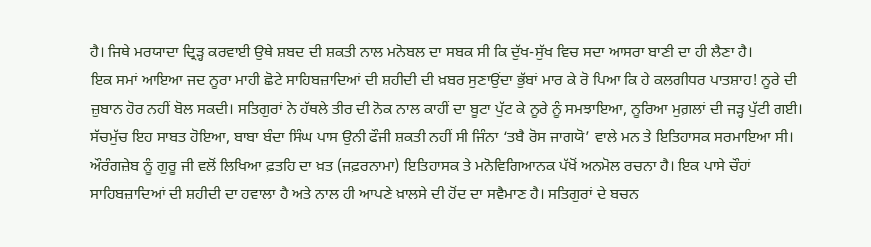ਹੈ। ਜਿਥੇ ਮਰਯਾਦਾ ਦ੍ਰਿੜ੍ਹ ਕਰਵਾਈ ਉਥੇ ਸ਼ਬਦ ਦੀ ਸ਼ਕਤੀ ਨਾਲ ਮਨੋਬਲ ਦਾ ਸਬਕ ਸੀ ਕਿ ਦੁੱਖ-ਸੁੱਖ ਵਿਚ ਸਦਾ ਆਸਰਾ ਬਾਣੀ ਦਾ ਹੀ ਲੈਣਾ ਹੈ।
ਇਕ ਸਮਾਂ ਆਇਆ ਜਦ ਨੂਰਾ ਮਾਹੀ ਛੋਟੇ ਸਾਹਿਬਜ਼ਾਦਿਆਂ ਦੀ ਸ਼ਹੀਦੀ ਦੀ ਖ਼ਬਰ ਸੁਣਾਉਂਦਾ ਭੁੱਬਾਂ ਮਾਰ ਕੇ ਰੋ ਪਿਆ ਕਿ ਹੇ ਕਲਗੀਧਰ ਪਾਤਸ਼ਾਹ! ਨੂਰੇ ਦੀ ਜ਼ੁਬਾਨ ਹੋਰ ਨਹੀਂ ਬੋਲ ਸਕਦੀ। ਸਤਿਗੁਰਾਂ ਨੇ ਹੱਥਲੇ ਤੀਰ ਦੀ ਨੋਕ ਨਾਲ ਕਾਹੀਂ ਦਾ ਬੂਟਾ ਪੁੱਟ ਕੇ ਨੂਰੇ ਨੂੰ ਸਮਝਾਇਆ, ਨੂਰਿਆ ਮੁਗ਼ਲਾਂ ਦੀ ਜੜ੍ਹ ਪੁੱਟੀ ਗਈ। ਸੱਚਮੁੱਚ ਇਹ ਸਾਬਤ ਹੋਇਆ, ਬਾਬਾ ਬੰਦਾ ਸਿੰਘ ਪਾਸ ਉਨੀ ਫੌਜੀ ਸ਼ਕਤੀ ਨਹੀਂ ਸੀ ਜਿੰਨਾ ‘ਤਬੈ ਰੋਸ ਜਾਗਯੋ’ ਵਾਲੇ ਮਨ ਤੇ ਇਤਿਹਾਸਕ ਸਰਮਾਇਆ ਸੀ। ਔਰੰਗਜ਼ੇਬ ਨੂੰ ਗੁਰੂ ਜੀ ਵਲੋਂ ਲਿਖਿਆ ਫ਼ਤਹਿ ਦਾ ਖ਼ਤ (ਜਫ਼ਰਨਾਮਾ) ਇਤਿਹਾਸਕ ਤੇ ਮਨੋਵਿਗਿਆਨਕ ਪੱਖੋਂ ਅਨਮੋਲ ਰਚਨਾ ਹੈ। ਇਕ ਪਾਸੇ ਚੌਹਾਂ ਸਾਹਿਬਜ਼ਾਦਿਆਂ ਦੀ ਸ਼ਹੀਦੀ ਦਾ ਹਵਾਲਾ ਹੈ ਅਤੇ ਨਾਲ ਹੀ ਆਪਣੇ ਖ਼ਾਲਸੇ ਦੀ ਹੋਂਦ ਦਾ ਸਵੈਮਾਣ ਹੈ। ਸਤਿਗੁਰਾਂ ਦੇ ਬਚਨ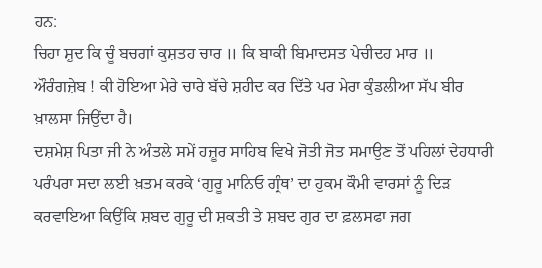ਹਨ:
ਚਿਹਾ ਸ਼ੁਦ ਕਿ ਚੂੰ ਬਚਗਾਂ ਕੁਸ਼ਤਹ ਚਾਰ ॥ ਕਿ ਬਾਕੀ ਬਿਮਾਦਸਤ ਪੇਚੀਦਹ ਮਾਰ ॥
ਔਰੰਗਜ਼ੇਬ ! ਕੀ ਹੋਇਆ ਮੇਰੇ ਚਾਰੇ ਬੱਚੇ ਸ਼ਹੀਦ ਕਰ ਦਿੱਤੇ ਪਰ ਮੇਰਾ ਕੁੰਡਲੀਆ ਸੱਪ ਬੀਰ ਖ਼ਾਲਸਾ ਜਿਉਂਦਾ ਹੈ।
ਦਸ਼ਮੇਸ਼ ਪਿਤਾ ਜੀ ਨੇ ਅੰਤਲੇ ਸਮੇਂ ਹਜ਼ੂਰ ਸਾਹਿਬ ਵਿਖੇ ਜੋਤੀ ਜੋਤ ਸਮਾਉਣ ਤੋਂ ਪਹਿਲਾਂ ਦੇਹਧਾਰੀ ਪਰੰਪਰਾ ਸਦਾ ਲਈ ਖ਼ਤਮ ਕਰਕੇ ‘ਗੁਰੂ ਮਾਨਿਓ ਗ੍ਰੰਥ’ ਦਾ ਹੁਕਮ ਕੌਮੀ ਵਾਰਸਾਂ ਨੂੰ ਦਿੜ ਕਰਵਾਇਆ ਕਿਉਂਕਿ ਸ਼ਬਦ ਗੁਰੂ ਦੀ ਸ਼ਕਤੀ ਤੇ ਸ਼ਬਦ ਗੁਰ ਦਾ ਫ਼ਲਸਫਾ ਜਗ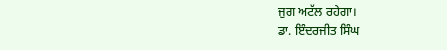ਜੁਗ ਅਟੱਲ ਰਹੇਗਾ।
ਡਾ. ਇੰਦਰਜੀਤ ਸਿੰਘ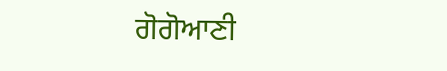ਗੋਗੋਆਣੀ